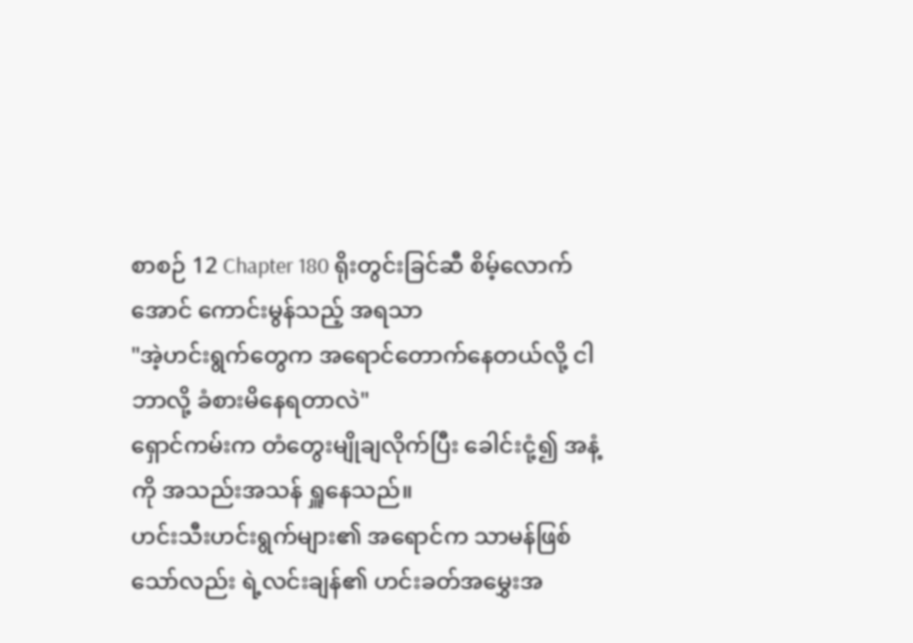စာစဉ် 12 Chapter 180 ရိုးတွင်းခြင်ဆီ စိမ့်လောက်အောင် ကောင်းမွန်သည့် အရသာ
"အဲ့ဟင်းရွက်တွေက အရောင်တောက်နေတယ်လို့ ငါ ဘာလို့ ခံစားမိနေရတာလဲ"
ရှောင်ကမ်းက တံတွေးမျိုချလိုက်ပြီး ခေါင်းငုံ့၍ အနံ့ကို အသည်းအသန် ရှူနေသည်။
ဟင်းသီးဟင်းရွက်များ၏ အရောင်က သာမန်ဖြစ်သော်လည်း ရဲ့လင်းချန်၏ ဟင်းခတ်အမွှေးအ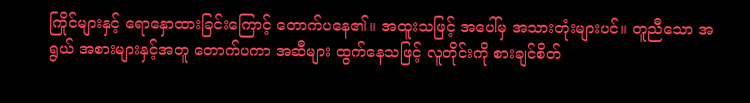ကြိုင်များနှင့် ရောနှောထားခြင်းကြောင့် တောက်ပနေ၏။ အထူးသဖြင့် အပေါ်မှ အသားတုံးများပင်။ တူညီသော အရွယ် အစားများနှင့်အတူ တောက်ပကာ အဆီများ ထွက်နေသဖြင့် လူတိုင်းကို စားချင်စိတ်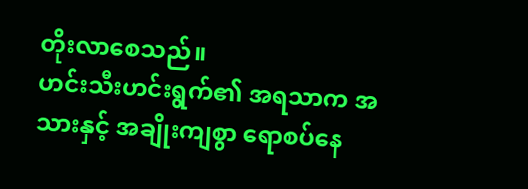တိုးလာစေသည်။
ဟင်းသီးဟင်းရွက်၏ အရသာက အသားနှင့် အချိုးကျစွာ ရောစပ်နေ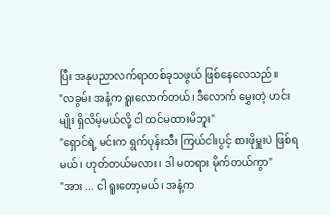ပြီး အနုပညာလက်ရာတစ်ခုသဖွယ် ဖြစ်နေလေသည်။
"လခွမ်း အနံ့က ရူးလောက်တယ်၊ ဒီလောက် မွှေးတဲ့ ဟင်းမျိုး ရှိလိမ့်မယ်လို့ ငါ ထင်မထားမိဘူး"
"ရှောင်ရဲ့ မင်းက ရွက်ပုန်းသီး ကြယ်ငါးပွင့် စားဖိုမှူးပဲ ဖြစ်ရမယ်၊ ဟုတ်တယ်မလား၊ ဒါ မတရား မိုက်တယ်ကွာ"
"အား ... ငါ ရူးတော့မယ်၊ အနံ့က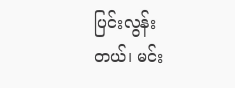ပြင်းလွန်းတယ်၊ မင်း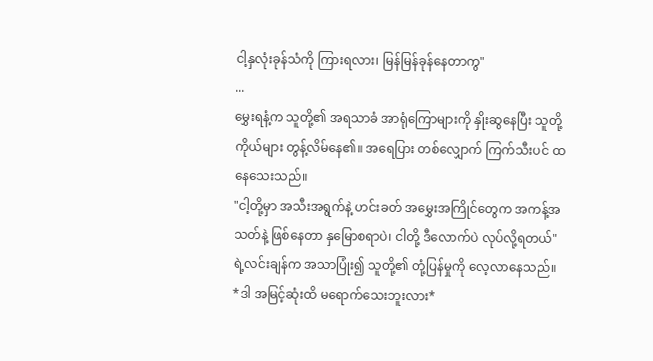ငါ့နှလုံးခုန်သံကို ကြားရလား၊ မြန်မြန်ခုန်နေတာကွ"
...
မွှေးရနံ့က သူတို့၏ အရသာခံ အာရုံကြောများကို နှိုးဆွနေပြီး သူတို့ကိုယ်များ တွန့်လိမ်နေ၏။ အရေပြား တစ်လျှောက် ကြက်သီးပင် ထနေသေးသည်။
"ငါ့တို့မှာ အသီးအရွက်နဲ့ ဟင်းခတ် အမွှေးအကြိုင်တွေက အကန့်အသတ်နဲ့ ဖြစ်နေတာ နှမြောစရာပဲ၊ ငါတို့ ဒီလောက်ပဲ လုပ်လို့ရတယ်"
ရဲ့လင်းချန်က အသာပြုံး၍ သူတို့၏ တုံ့ပြန်မှုကို လေ့လာနေသည်။
*ဒါ အမြင့်ဆုံးထိ မရောက်သေးဘူးလား*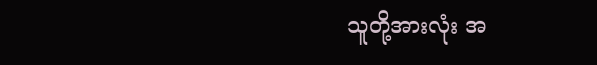သူတို့အားလုံး အ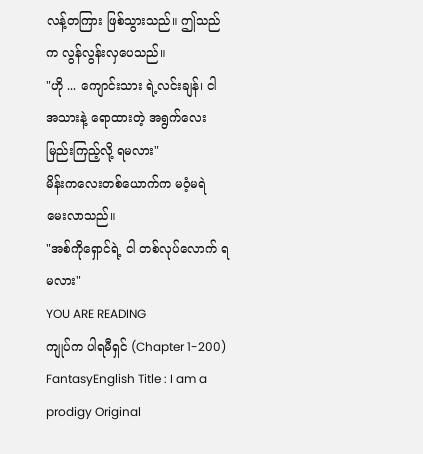လန့်တကြား ဖြစ်သွားသည်။ ဤသည်က လွန်လွန်းလှပေသည်။
"ဟို ... ကျောင်းသား ရဲ့လင်းချန်၊ ငါ အသားနဲ့ ရောထားတဲ့ အရွက်လေး မြည်းကြည့်လို့ ရမလား"
မိန်းကလေးတစ်ယောက်က မဝံ့မရဲ မေးလာသည်။
"အစ်ကိုရှောင်ရဲ့ ငါ တစ်လုပ်လောက် ရမလား"
YOU ARE READING
ကျုပ်က ပါရမီရှင် (Chapter 1-200)
FantasyEnglish Title : I am a prodigy Original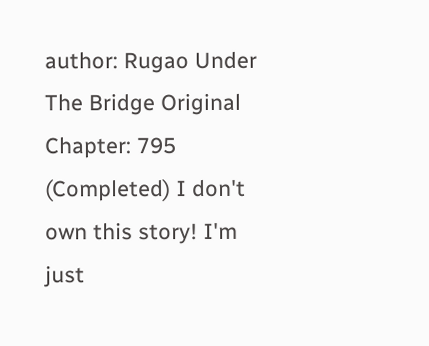author: Rugao Under The Bridge Original Chapter: 795 (Completed) I don't own this story! I'm just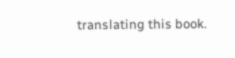translating this book.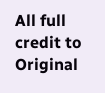All full credit to Original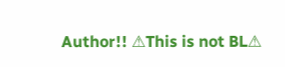Author!! ⚠This is not BL⚠